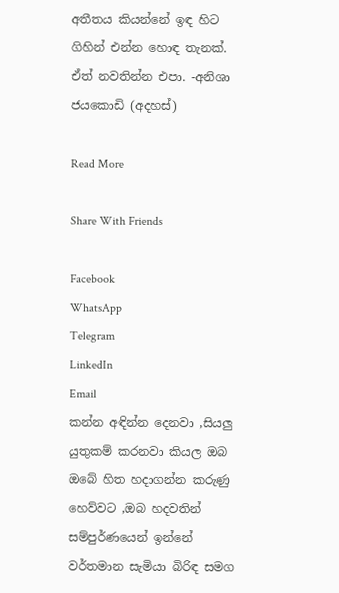අතීතය කියන්නේ ඉඳ හිට ගිහින් එන්න හොඳ තැනක්. ඒත් නවතින්න එපා. -අනිශා ජයකොඩි (අදහස්)

Read More

Share With Friends

Facebook
WhatsApp
Telegram
LinkedIn
Email
කන්න අඳින්න දෙනවා ,සියලු යුතුකම් කරනවා කියල ඔබ ඔබේ හිත හදාගන්න කරුණු හෙව්වට ,ඔබ හදවතින් සම්පුර්ණයෙන් ඉන්නේ වර්තමාන සැමියා බිරිඳ සමග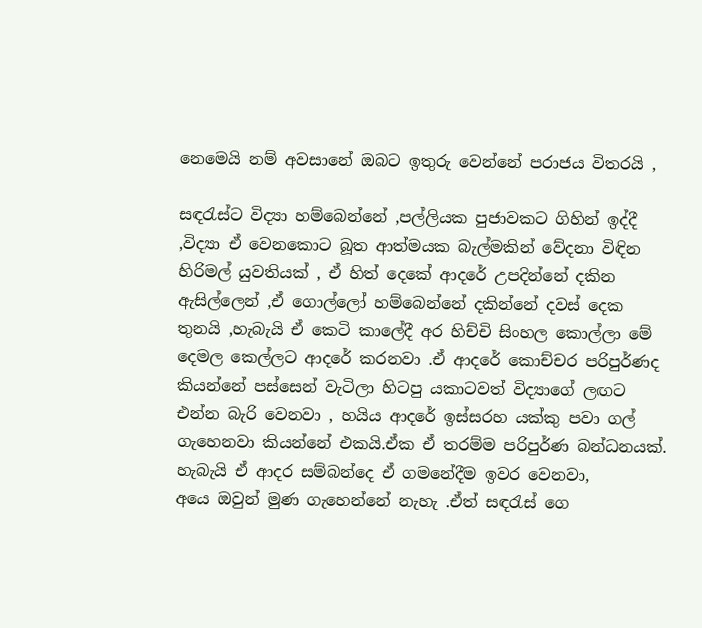නෙමෙයි නම් අවසානේ ඔබට ඉතුරු වෙන්නේ පරාජය විතරයි ,

සඳරැස්ට විද්‍යා හම්බෙන්නේ ,පල්ලියක පුජාවකට ගිහින් ඉද්දී ,විද්‍යා ඒ වෙනකොට බූත ආත්මයක බැල්මකින් වේදනා විඳින හිරිමල් යුවතියක් , ඒ හිත් දෙකේ ආදරේ උපදින්නේ දකින ඇසිල්ලෙන් ,ඒ ගොල්ලෝ හම්බෙන්නේ දකින්නේ දවස් දෙක තුනයි ,හැබැයි ඒ කෙටි කාලේදී අර හිච්චි සිංහල කොල්ලා මේ දෙමල කෙල්ලට ආදරේ කරනවා .ඒ ආදරේ කොච්චර පරිපුර්ණද කියන්නේ පස්සෙන් වැටිලා හිටපු යකාටවත් විද්‍යාගේ ලඟට එන්න බැරි වෙනවා , හයිය ආදරේ ඉස්සරහ යක්කු පවා ගල් ගැහෙනවා කියන්නේ එකයි.ඒක ඒ තරම්ම පරිපුර්ණ බන්ධනයක්. හැබැයි ඒ ආදර සම්බන්දෙ ඒ ගමනේදීම ඉවර වෙනවා,
අයෙ ඔවුන් මුණ ගැහෙන්නේ නැහැ .ඒත් සඳරැස් ගෙ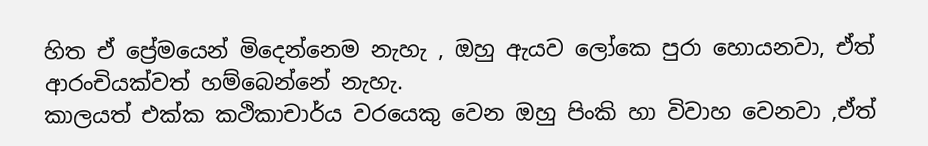හිත ඒ ප්‍රේමයෙන් මිදෙන්නෙම නැහැ , ඔහු ඇයව ලෝකෙ පුරා හොයනවා, ඒත් ආරංචියක්වත් හම්බෙන්නේ නැහැ.
කාලයත් එක්ක කථිකාචාර්ය වරයෙකු වෙන ඔහු පිංකි හා විවාහ වෙනවා ,ඒත්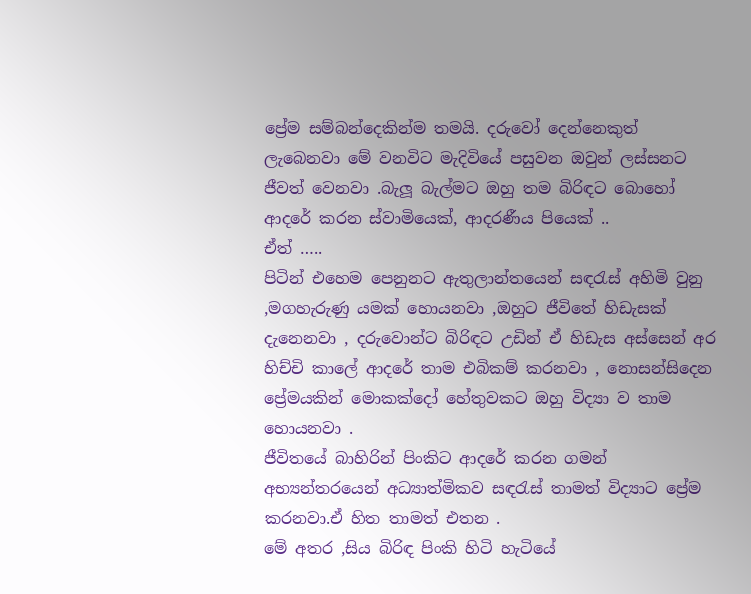ප්‍රේම සම්බන්දෙකින්ම තමයි. දරුවෝ දෙන්නෙකුත් ලැබෙනවා මේ වනවිට මැදිවියේ පසුවන ඔවුන් ලස්සනට ජීවත් වෙනවා .බැලූ බැල්මට ඔහු තම බිරිඳට බොහෝ ආදරේ කරන ස්වාමියෙක්, ආදරණීය පියෙක් ..
ඒත් …..
පිටින් එහෙම පෙනුනට ඇතුලාන්තයෙන් සඳරැස් අහිමි වුනු ,මගහැරුණු යමක් හොයනවා ,ඔහුට ජීවිතේ හිඩැසක් දැනෙනවා , දරුවොන්ට බිරිඳට උඩින් ඒ හිඩැස අස්සෙන් අර හිච්චි කාලේ ආදරේ තාම එබිකම් කරනවා , නොසන්සිදෙන ප්‍රේමයකින් මොකක්දෝ හේතුවකට ඔහු විද්‍යා ව තාම හොයනවා .
ජීවිතයේ බාහිරින් පිංකිට ආදරේ කරන ගමන් අභ්‍යන්තරයෙන් අධ්‍යාත්මිකව සඳරැස් තාමත් විද්‍යාට ප්‍රේම කරනවා.ඒ හිත තාමත් එතන .
මේ අතර ,සිය බිරිඳ පිංකි හිටි හැටියේ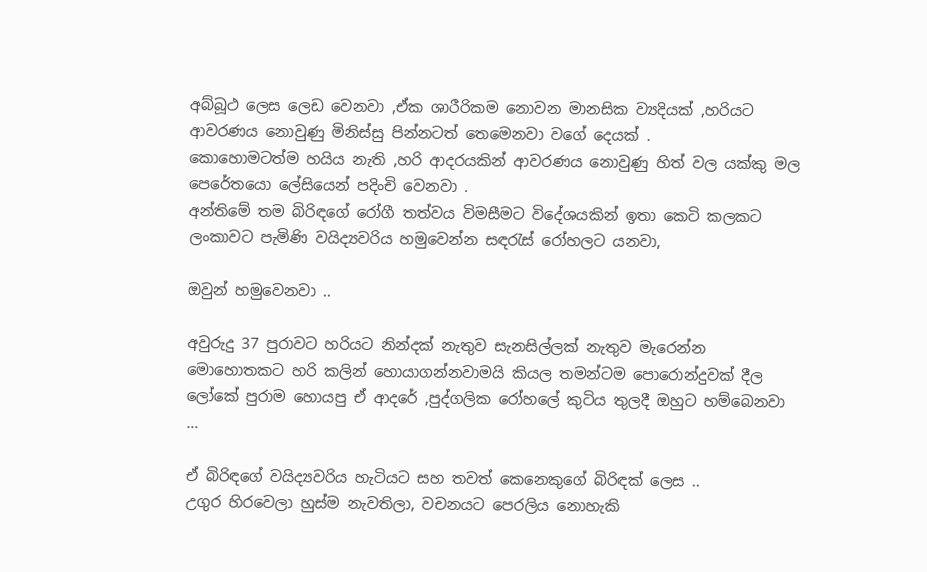අබ්බූථ ලෙස ලෙඩ වෙනවා ,ඒක ශාරීරිකම නොවන මානසික ව්‍යදියක් ,හරියට ආවරණය නොවුණු මිනිස්සු පින්නටත් තෙමෙනවා වගේ දෙයක් .
කොහොමටත්ම හයිය නැති ,හරි ආදරයකින් ආවරණය නොවුණු හිත් වල යක්කු මල පෙරේතයො ලේසියෙන් පදිංචි වෙනවා .
අන්තිමේ තම බිරිඳගේ රෝගී තත්වය විමසීමට විදේශයකින් ඉතා කෙටි කලකට ලංකාවට පැමිණි වයිද්‍යවරිය හමුවෙන්න සඳරැස් රෝහලට යනවා,

ඔවුන් හමුවෙනවා ..

අවුරුදු 37 පුරාවට හරියට නින්දක් නැතුව සැනසිල්ලක් නැතුව මැරෙන්න මොහොතකට හරි කලින් හොයාගන්නවාමයි කියල තමන්ටම පොරොන්දුවක් දීල ලෝකේ පුරාම හොයපු ඒ ආදරේ ,පුද්ගලික රෝහලේ කුටිය තුලදී ඔහුට හම්බෙනවා …

ඒ බිරිඳගේ වයිද්‍යවරිය හැටියට සහ තවත් කෙනෙකුගේ බිරිඳක් ලෙස ..
උගුර හිරවෙලා හුස්ම නැවතිලා, වචනයට පෙරලිය නොහැකි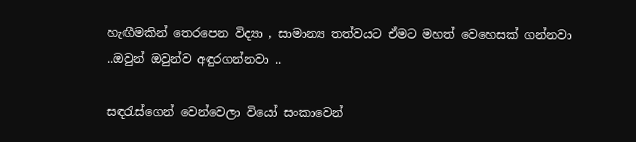හැඟීමකින් තෙරපෙන විද්‍යා , සාමාන්‍ය තත්වයට ඒමට මහත් වෙහෙසක් ගන්නවා ..ඔවුන් ඔවුන්ව අඳුරගන්නවා ..

සඳරැස්ගෙන් වෙන්වෙලා වියෝ සංකාවෙන්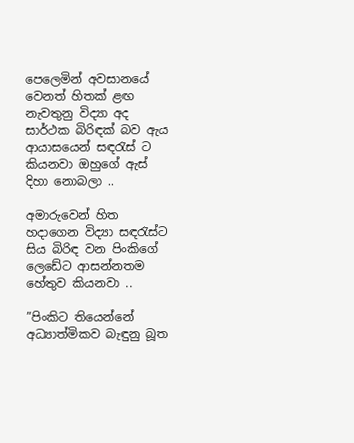පෙලෙමින් අවසානයේ වෙනත් හිතක් ළඟ නැවතුනු විද්‍යා අද සාර්ථක බිරිඳක් බව ඇය ආයාසයෙන් සඳරැස් ට කියනවා ඔහුගේ ඇස් දිහා නොබලා ..

අමාරුවෙන් හිත හදාගෙන විද්‍යා සඳරැස්ට සිය බිරිඳ වන පිංකිගේ ලෙඩේට ආසන්නතම හේතුව කියනවා ..

”පිංකිට තියෙන්නේ අධ්‍යාත්මිකව බැඳුනු බූත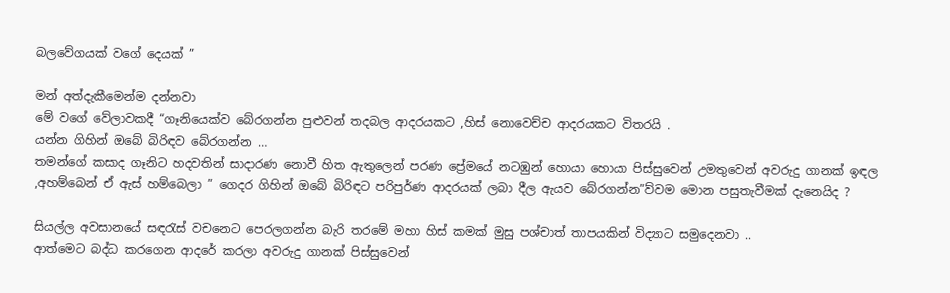බලවේගයක් වගේ දෙයක් ”

මන් අත්දැකීමෙන්ම දන්නවා
මේ වගේ වේලාවකදී “ගෑනියෙක්ව බේරගන්න පුළුවන් තදබල ආදරයකට ,හිස් නොවෙච්ච ආදරයකට විතරයි .
යන්න ගිහින් ඔබේ බිරිඳව බේරගන්න …
තමන්ගේ කසාද ගෑනිට හදවතින් සාදාරණ නොවී හිත ඇතුලෙන් පරණ ප්‍රේමයේ නටඹුන් හොයා හොයා පිස්සුවෙන් උමතුවෙන් අවරුදු ගානක් ඉඳල ,අහම්බෙන් ඒ ඇස් හම්බෙලා ” ගෙදර ගිහින් ඔබේ බිරිඳට පරිපුර්ණ ආදරයක් ලබා දීල ඇයව බේරගන්න”ව්වම මොන පසුතැවීමක් දැනෙයිද ?

සියල්ල අවසානයේ සඳරැස් වචනෙට පෙරලගන්න බැරි තරමේ මහා හිස් කමක් මුසු පශ්චාත් තාපයකින් විද්‍යාට සමුදෙනවා ..
ආත්මෙට බද්ධ කරගෙන ආදරේ කරලා අවරුදු ගානක් පිස්සුවෙන්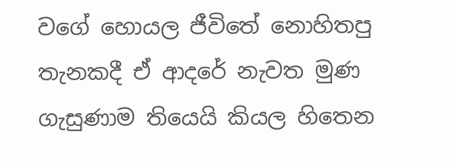වගේ හොයල ජීවිතේ නොහිතපු තැනකදී ඒ ආදරේ නැවත මුණ ගැසුණාම තියෙයි කියල හිතෙන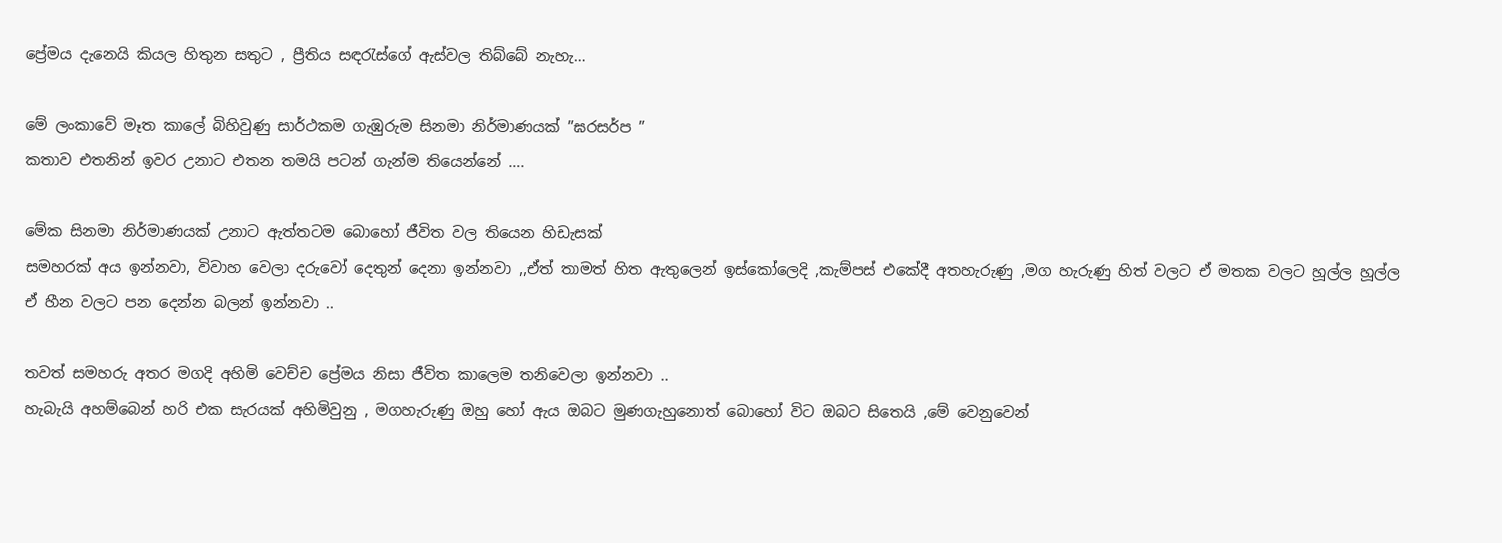ප්‍රේමය දැනෙයි කියල හිතුන සතුට , ප්‍රීතිය සඳරැස්ගේ ඇස්වල තිබ්බේ නැහැ…

මේ ලංකාවේ මෑත කාලේ බිහිවුණු සාර්ථකම ගැඹුරුම සිනමා නිර්මාණයක් ”ඝරසර්ප ”
කතාව එතනින් ඉවර උනාට එතන තමයි පටන් ගැන්ම තියෙන්නේ ….

මේක සිනමා නිර්මාණයක් උනාට ඇත්තටම බොහෝ ජීවිත වල තියෙන හිඩැසක්
සමහරක් අය ඉන්නවා, විවාහ වෙලා දරුවෝ දෙතුන් දෙනා ඉන්නවා ,,ඒත් තාමත් හිත ඇතුලෙන් ඉස්කෝලෙදි ,කැම්පස් එකේදී අතහැරුණු ,මග හැරුණු හිත් වලට ඒ මතක වලට හූල්ල හූල්ල ඒ හීන වලට පන දෙන්න බලන් ඉන්නවා ..

තවත් සමහරු අතර මගදි අහිමි වෙච්ච ප්‍රේමය නිසා ජීවිත කාලෙම තනිවෙලා ඉන්නවා ..
හැබැයි අහම්බෙන් හරි එක සැරයක් අහිමිවුනු , මගහැරුණු ඔහු හෝ ඇය ඔබට මුණගැහුනොත් බොහෝ විට ඔබට සිතෙයි ,මේ වෙනුවෙන්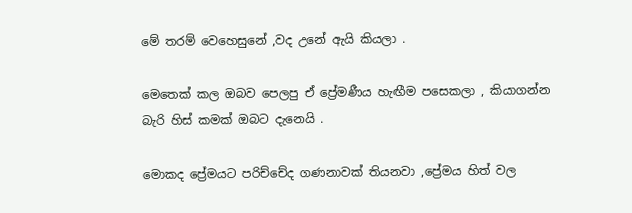මේ තරම් වෙහෙසුනේ ,වද උනේ ඇයි කියලා .

මෙතෙක් කල ඔබව පෙලපු ඒ ප්‍රේමණීය හැඟීම පසෙකලා , කියාගන්න බැරි හිස් කමක් ඔබට දැනෙයි .

මොකද ප්‍රේමයට පරිච්චේද ගණනාවක් තියනවා ,ප්‍රේමය හිත් වල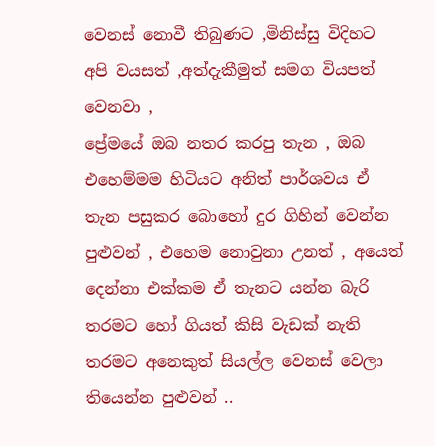වෙනස් නොවී තිබුණට ,මිනිස්සු විදිහට අපි වයසත් ,අත්දැකීමුත් සමග වියපත් වෙනවා ,
ප්‍රේමයේ ඔබ නතර කරපු තැන , ඔබ එහෙම්මම හිටියට අනිත් පාර්ශවය ඒ තැන පසුකර බොහෝ දුර ගිහින් වෙන්න පුළුවන් , එහෙම නොවුනා උනත් , අයෙත් දෙන්නා එක්කම ඒ තැනට යන්න බැරි තරමට හෝ ගියත් කිසි වැඩක් නැති තරමට අනෙකුත් සියල්ල වෙනස් වෙලා තියෙන්න පුළුවන් ..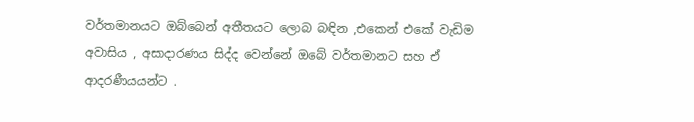වර්තමානයට ඔබ්බෙන් අතීතයට ලොබ බඳින ,එකෙන් එකේ වැඩිම අවාසිය , අසාදාරණය සිද්ද වෙන්නේ ඔබේ වර්තමානට සහ ඒ ආදරණීයයන්ට .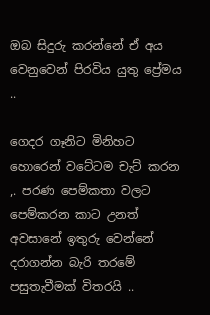ඔබ සිදුරු කරන්නේ ඒ අය වෙනුවෙන් පිරවිය යුතු ප්‍රේමය ..

ගෙදර ගෑනිට මිනිහට හොරෙන් වටේටම චැට් කරන ,. පරණ පෙම්කතා වලට පෙම්කරන කාට උනත් අවසානේ ඉතුරු වෙන්නේ දරාගන්න බැරි තරමේ පසුතැවීමක් විතරයි ..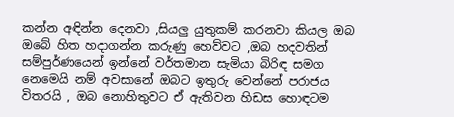කන්න අඳින්න දෙනවා ,සියලු යුතුකම් කරනවා කියල ඔබ ඔබේ හිත හදාගන්න කරුණු හෙව්වට ,ඔබ හදවතින් සම්පුර්ණයෙන් ඉන්නේ වර්තමාන සැමියා බිරිඳ සමග නෙමෙයි නම් අවසානේ ඔබට ඉතුරු වෙන්නේ පරාජය විතරයි , ඔබ නොහිතුවට ඒ ඇතිවන හිඩස හොඳටම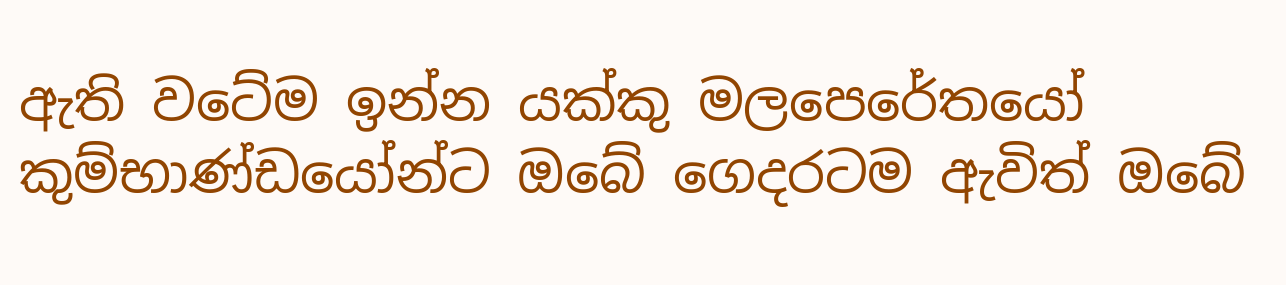ඇති වටේම ඉන්න යක්කු මලපෙරේතයෝ කුම්භාණ්ඩයෝන්ට ඔබේ ගෙදරටම ඇවිත් ඔබේ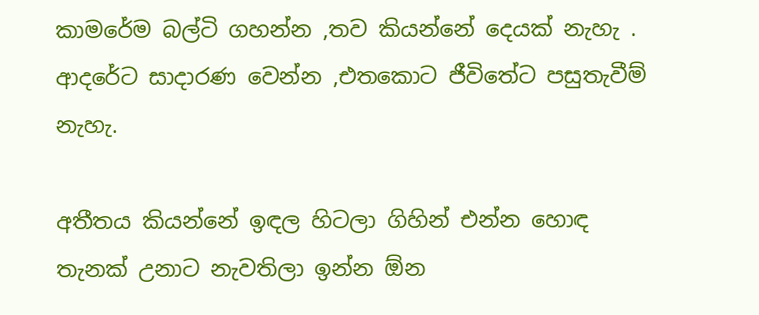කාමරේම බල්ටි ගහන්න ,තව කියන්නේ දෙයක් නැහැ .
ආදරේට සාදාරණ වෙන්න ,එතකොට ජීවිතේට පසුතැවීම් නැහැ.

අතීතය කියන්නේ ඉඳල හිටලා ගිහින් එන්න හොඳ තැනක් උනාට නැවතිලා ඉන්න ඕන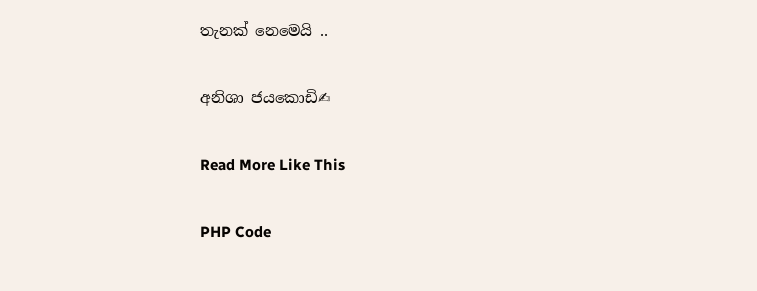තැනක් නෙමෙයි ..

අනිශා ජයකොඩි✍

Read More Like This

PHP Code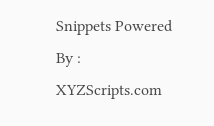Snippets Powered By : XYZScripts.com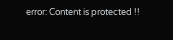error: Content is protected !!